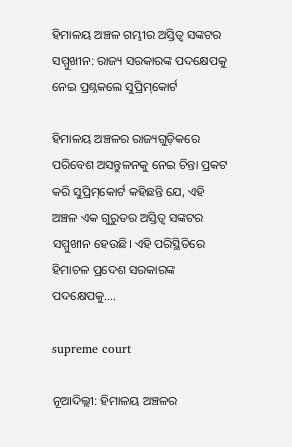ହିମାଳୟ ଅଞ୍ଚଳ ଗମ୍ଭୀର ଅସ୍ତିତ୍ୱ ସଙ୍କଟର ସମ୍ମୁଖୀନ: ରାଜ୍ୟ ସରକାରଙ୍କ ପଦକ୍ଷେପକୁ ନେଇ ପ୍ରଶ୍ନକଲେ ସୁପ୍ରିମ୍‌କୋର୍ଟ

ହିମାଳୟ ଅଞ୍ଚଳର ରାଜ୍ୟଗୁଡ଼ିକରେ ପରିବେଶ ଅସନ୍ତୁଳନକୁ ନେଇ ଚିନ୍ତା ପ୍ରକଟ କରି ସୁପ୍ରିମ୍‌କୋର୍ଟ କହିଛନ୍ତି ଯେ, ଏହି ଅଞ୍ଚଳ ଏକ ଗୁରୁତର ଅସ୍ତିତ୍ୱ ସଙ୍କଟର ସମ୍ମୁଖୀନ ହେଉଛି। ଏହି ପରିସ୍ଥିତିରେ ହିମାଚଳ ପ୍ରଦେଶ ସରକାରଙ୍କ ପଦକ୍ଷେପକୁ....

supreme court

ନୂଆଦିଲ୍ଲୀ: ହିମାଳୟ ଅଞ୍ଚଳର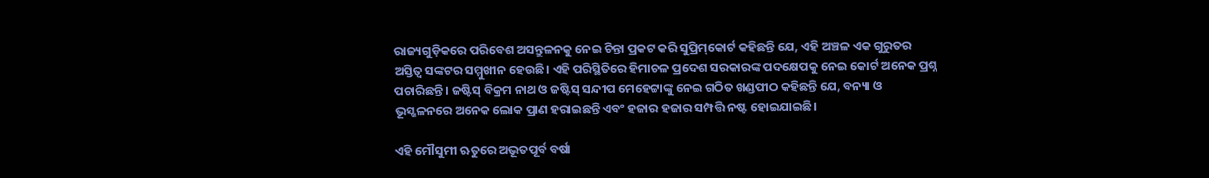ରାଜ୍ୟଗୁଡ଼ିକରେ ପରିବେଶ ଅସନ୍ତୁଳନକୁ ନେଇ ଚିନ୍ତା ପ୍ରକଟ କରି ସୁପ୍ରିମ୍‌କୋର୍ଟ କହିଛନ୍ତି ଯେ, ଏହି ଅଞ୍ଚଳ ଏକ ଗୁରୁତର ଅସ୍ତିତ୍ୱ ସଙ୍କଟର ସମ୍ମୁଖୀନ ହେଉଛି। ଏହି ପରିସ୍ଥିତିରେ ହିମାଚଳ ପ୍ରଦେଶ ସରକାରଙ୍କ ପଦକ୍ଷେପକୁ ନେଇ କୋର୍ଟ ଅନେକ ପ୍ରଶ୍ନ ପଚାରିଛନ୍ତି। ଜଷ୍ଟିସ୍ ବିକ୍ରମ ନାଥ ଓ ଜଷ୍ଟିସ୍ ସନ୍ଦୀପ ମେହେଟ୍ଟାଙ୍କୁ ନେଇ ଗଠିତ ଖଣ୍ଡପୀଠ କହିଛନ୍ତି ଯେ, ବନ୍ୟା ଓ ଭୂସ୍ଖଳନରେ ଅନେକ ଲୋକ ପ୍ରାଣ ହରାଇଛନ୍ତି ଏବଂ ହଜାର ହଜାର ସମ୍ପତ୍ତି ନଷ୍ଟ ହୋଇଯାଇଛି।

ଏହି ମୌସୁମୀ ଋତୁରେ ଅଭୂତପୂର୍ବ ବର୍ଷା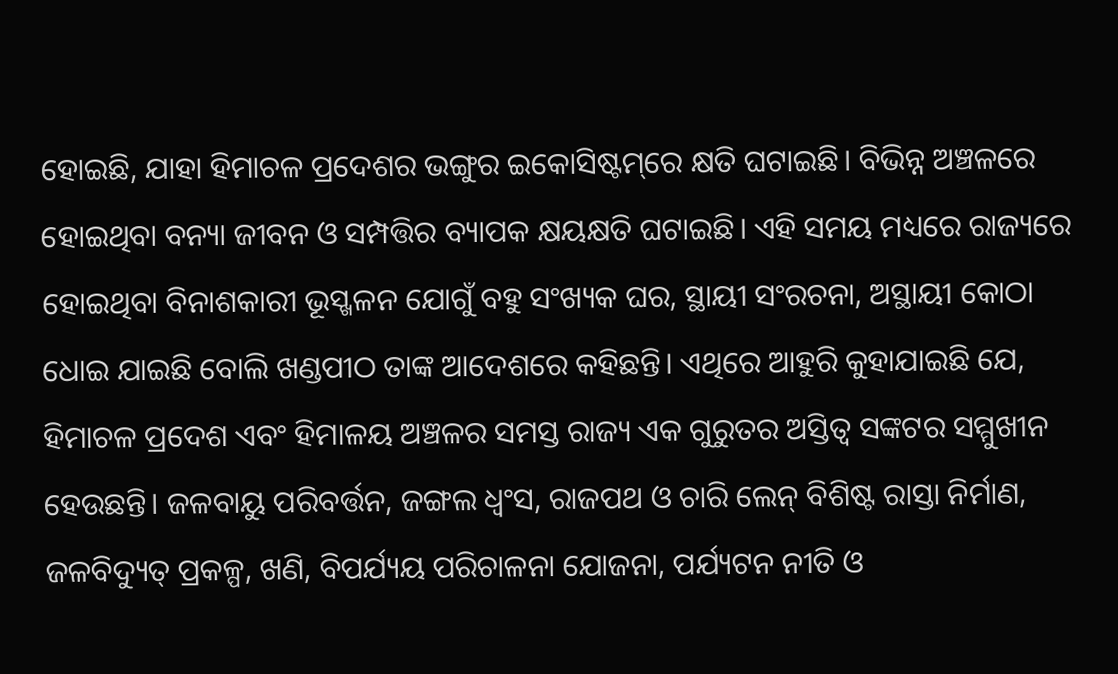ହୋଇଛି, ଯାହା ହିମାଚଳ ପ୍ରଦେଶର ଭଙ୍ଗୁର ଇକୋସିଷ୍ଟମ୍‌ରେ କ୍ଷତି ଘଟାଇଛି। ବିଭିନ୍ନ ଅଞ୍ଚଳରେ ହୋଇଥିବା ବନ୍ୟା ଜୀବନ ଓ ସମ୍ପତ୍ତିର ବ୍ୟାପକ କ୍ଷୟକ୍ଷତି ଘଟାଇଛି। ଏହି ସମୟ ମଧ୍ୟରେ ରାଜ୍ୟରେ ହୋଇଥିବା ବିନାଶକାରୀ ଭୂସ୍ଖଳନ ଯୋଗୁଁ ବହୁ ସଂଖ୍ୟକ ଘର, ସ୍ଥାୟୀ ସଂରଚନା, ଅସ୍ଥାୟୀ କୋଠା ଧୋଇ ଯାଇଛି ବୋଲି ଖଣ୍ଡପୀଠ ତାଙ୍କ ଆଦେଶରେ କହିଛନ୍ତି। ଏଥିରେ ଆହୁରି କୁହାଯାଇଛି ଯେ, ହିମାଚଳ ପ୍ରଦେଶ ଏବଂ ହିମାଳୟ ଅଞ୍ଚଳର ସମସ୍ତ ରାଜ୍ୟ ଏକ ଗୁରୁତର ଅସ୍ତିତ୍ୱ ସଙ୍କଟର ସମ୍ମୁଖୀନ ହେଉଛନ୍ତି। ଜଳବାୟୁ ପରିବର୍ତ୍ତନ, ଜଙ୍ଗଲ ଧ୍ବଂସ, ରାଜପଥ ଓ ଚାରି ଲେନ୍ ବିଶିଷ୍ଟ ରାସ୍ତା ନିର୍ମାଣ, ଜଳବିଦ୍ୟୁତ୍ ପ୍ରକଳ୍ପ, ଖଣି, ବିପର୍ଯ୍ୟୟ ପରିଚାଳନା ଯୋଜନା, ପର୍ଯ୍ୟଟନ ନୀତି ଓ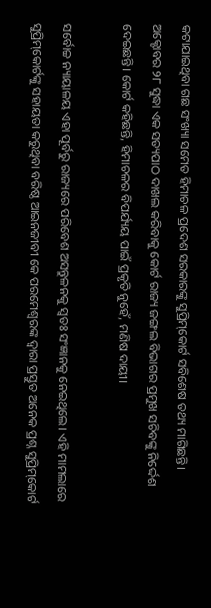କଟାଯାଇଥିବା ଗଛ ସଂଖ୍ୟା ସମେତ ହିମାଚଳ ପ୍ରଦେଶ ସରକାରଙ୍କୁ ସୁପ୍ରିମ୍‌କୋର୍ଟ ସବିଶେଷ ତଥ୍ୟ ମାଗିଛନ୍ତି। ଅକ୍ଟୋବର ୨୮ ସୁଦ୍ଧା ଏକ ସତ୍ୟପାଠ ଦାଖଲ କରିବାକୁ କୋର୍ଟ ରାଜ୍ୟ ଜଙ୍ଗଲ ବିଭାଗର ପ୍ରମୁଖ ସଚିବଙ୍କୁ ନିର୍ଦ୍ଦେଶ ଦେଇଛନ୍ତି। କୋର୍ଟ କହିଛନ୍ତି, ହିମାଚଳର ବିପର୍ଯ୍ୟୟ ପାଇଁ ପ୍ରକୃତି ନୁହେଁ, ମଣିଷ ଦାୟୀ।

ସର୍ବୋଚ୍ଚ ନ୍ୟାୟାଳୟ ଏହା ପୂର୍ବରୁ ରାଜ୍ୟରେ ପରିବେଶ ଅସନ୍ତୁଳନକୁ ସ୍ବତଃ ସଂଜ୍ଞାନକୁ ନେଇଥିଲେ। ଏହି ମାମଲାରେ ସୁପ୍ରିମ୍‌କୋର୍ଟଙ୍କୁ ସହାୟତା କରୁଥିବା ବରିଷ୍ଠ ଆଇନଜୀବୀ କେ ପରମେଶ୍ୱରଙ୍କ ଦ୍ୱାରା ପ୍ରସ୍ତୁତ ଅନେକ ପ୍ରଶ୍ନ ସୁପ୍ରିମ୍‌କୋର୍ଟ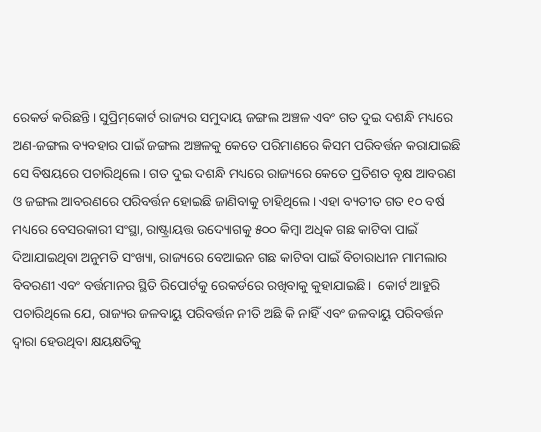ରେକର୍ଡ କରିଛନ୍ତି। ସୁପ୍ରିମ୍‌କୋର୍ଟ ରାଜ୍ୟର ସମୁଦାୟ ଜଙ୍ଗଲ ଅଞ୍ଚଳ ଏବଂ ଗତ ଦୁଇ ଦଶନ୍ଧି ମଧ୍ୟରେ ଅଣ-ଜଙ୍ଗଲ ବ୍ୟବହାର ପାଇଁ ଜଙ୍ଗଲ ଅଞ୍ଚଳକୁ କେତେ ପରିମାଣରେ କିସମ ପରିବର୍ତ୍ତନ କରାଯାଇଛି ସେ ବିଷୟରେ ପଚାରିଥିଲେ। ଗତ ଦୁଇ ଦଶନ୍ଧି ମଧ୍ୟରେ ରାଜ୍ୟରେ କେତେ ପ୍ରତିଶତ ବୃକ୍ଷ ଆବରଣ ଓ ଜଙ୍ଗଲ ଆବରଣରେ ପରିବର୍ତ୍ତନ ହୋଇଛି ଜାଣିବାକୁ ଚାହିଥିଲେ। ଏହା ବ୍ୟତୀତ ଗତ ୧୦ ବର୍ଷ ମଧ୍ୟରେ ବେସରକାରୀ ସଂସ୍ଥା, ରାଷ୍ଟ୍ରାୟତ୍ତ ଉଦ୍ୟୋଗକୁ ୫୦୦ କିମ୍ବା ଅଧିକ ଗଛ କାଟିବା ପାଇଁ ଦିଆଯାଇଥିବା ଅନୁମତି ସଂଖ୍ୟା, ରାଜ୍ୟରେ ବେଆଇନ ଗଛ କାଟିବା ପାଇଁ ବିଚାରାଧୀନ ମାମଲାର ବିବରଣୀ ଏବଂ ବର୍ତ୍ତମାନର ସ୍ଥିତି ରିପୋର୍ଟକୁ ରେକର୍ଡରେ ରଖିବାକୁ କୁହାଯାଇଛି।  କୋର୍ଟ ଆହୁରି ପଚାରିଥିଲେ ଯେ, ରାଜ୍ୟର ଜଳବାୟୁ ପରିବର୍ତ୍ତନ ନୀତି ଅଛି କି ନାହିଁ ଏବଂ ଜଳବାୟୁ ପରିବର୍ତ୍ତନ ଦ୍ୱାରା ହେଉଥିବା କ୍ଷୟକ୍ଷତିକୁ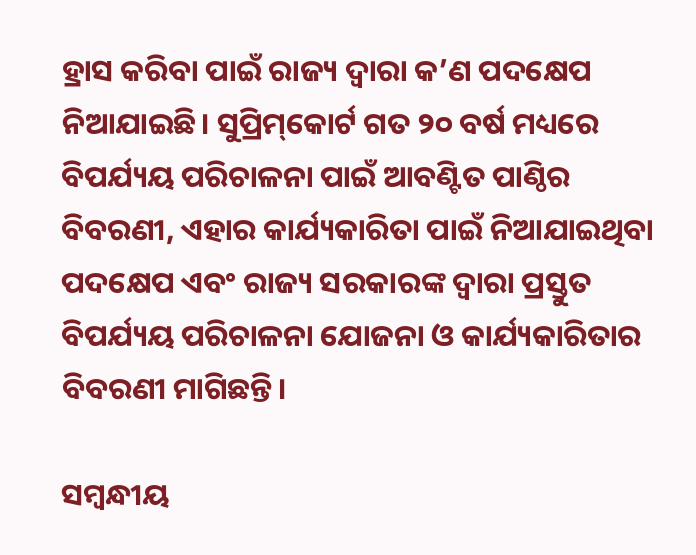ହ୍ରାସ କରିବା ପାଇଁ ରାଜ୍ୟ ଦ୍ୱାରା କ’ଣ ପଦକ୍ଷେପ ନିଆଯାଇଛି। ସୁପ୍ରିମ୍‌କୋର୍ଟ ଗତ ୨୦ ବର୍ଷ ମଧ୍ୟରେ ବିପର୍ଯ୍ୟୟ ପରିଚାଳନା ପାଇଁ ଆବଣ୍ଟିତ ପାଣ୍ଠିର ବିବରଣୀ, ଏହାର କାର୍ଯ୍ୟକାରିତା ପାଇଁ ନିଆଯାଇଥିବା ପଦକ୍ଷେପ ଏବଂ ରାଜ୍ୟ ସରକାରଙ୍କ ଦ୍ୱାରା ପ୍ରସ୍ତୁତ ବିପର୍ଯ୍ୟୟ ପରିଚାଳନା ଯୋଜନା ଓ କାର୍ଯ୍ୟକାରିତାର ବିବରଣୀ ମାଗିଛନ୍ତି।

ସମ୍ବନ୍ଧୀୟ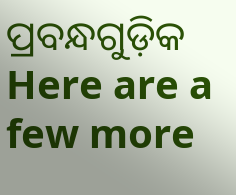ପ୍ରବନ୍ଧଗୁଡ଼ିକ
Here are a few more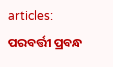articles:
ପରବର୍ତ୍ତୀ ପ୍ରବନ୍ଧ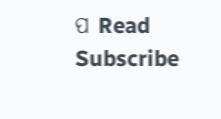ପ Read
Subscribe